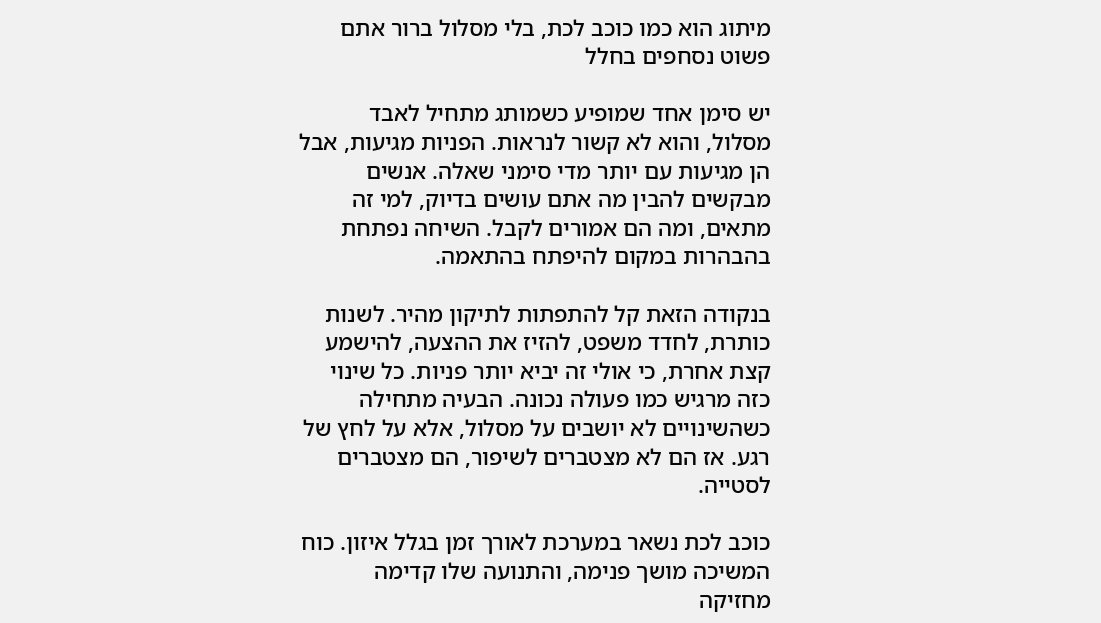מיתוג הוא כמו כוכב לכת, בלי מסלול ברור אתם פשוט נסחפים בחלל

יש סימן אחד שמופיע כשמותג מתחיל לאבד מסלול, והוא לא קשור לנראות. הפניות מגיעות, אבל הן מגיעות עם יותר מדי סימני שאלה. אנשים מבקשים להבין מה אתם עושים בדיוק, למי זה מתאים, ומה הם אמורים לקבל. השיחה נפתחת בהבהרות במקום להיפתח בהתאמה.

בנקודה הזאת קל להתפתות לתיקון מהיר. לשנות כותרת, לחדד משפט, להזיז את ההצעה, להישמע קצת אחרת, כי אולי זה יביא יותר פניות. כל שינוי כזה מרגיש כמו פעולה נכונה. הבעיה מתחילה כשהשינויים לא יושבים על מסלול, אלא על לחץ של רגע. אז הם לא מצטברים לשיפור, הם מצטברים לסטייה.

כוכב לכת נשאר במערכת לאורך זמן בגלל איזון. כוח המשיכה מושך פנימה, והתנועה שלו קדימה מחזיקה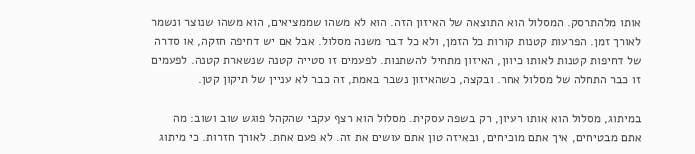אותו מלהתרסק. המסלול הוא התוצאה של האיזון הזה. הוא לא משהו שממציאים, הוא משהו שנוצר ונשמר לאורך זמן. הפרעות קטנות קורות כל הזמן, ולא כל דבר משנה מסלול. אבל אם יש דחיפה חזקה, או סדרה של דחיפות קטנות לאותו כיוון, האיזון מתחיל להשתנות. לפעמים זו סטייה קטנה שנשארת קטנה. לפעמים זו כבר התחלה של מסלול אחר. ובקצה, כשהאיזון נשבר באמת, זה כבר לא עניין של תיקון קטן.

במיתוג, מסלול הוא אותו רעיון, רק בשפה עסקית. מסלול הוא רצף עקבי שהקהל פוגש שוב ושוב: מה אתם מבטיחים, איך אתם מוכיחים, ובאיזה טון אתם עושים את זה. לא פעם אחת. לאורך חזרות. כי מיתוג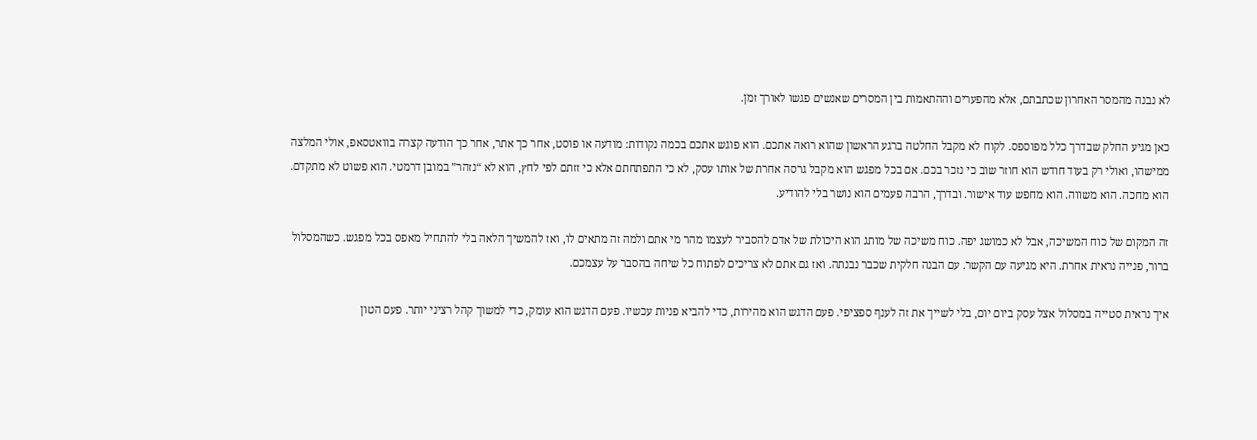לא נבנה מהמסר האחרון שכתבתם, אלא מהפערים וההתאמות בין המסרים שאנשים פגשו לאורך זמן.

כאן מגיע החלק שבדרך כלל מפוספס. לקוח לא מקבל החלטה ברגע הראשון שהוא רואה אתכם. הוא פוגש אתכם בכמה נקודות: מודעה או פוסט, אחר כך אתר, אחר כך הודעה קצרה בוואטסאפ, אולי המלצה ממישהו, ואולי רק בעוד חודש הוא חוזר שוב כי נזכר בכם. אם בכל מפגש הוא מקבל גרסה אחרת של אותו עסק, לא כי התפתחתם אלא כי זזתם לפי לחץ, הוא לא “נזהר” במובן דרמטי. הוא פשוט לא מתקדם. הוא מחכה. הוא משווה. הוא מחפש עוד אישור. ובדרך, הרבה פעמים הוא נושר בלי להודיע.

זה המקום של כוח המשיכה, אבל לא כמושג יפה. כוח משיכה של מותג הוא היכולת של אדם להסביר לעצמו מהר מי אתם ולמה זה מתאים לו, ואז להמשיך הלאה בלי להתחיל מאפס בכל מפגש. כשהמסלול ברור, פנייה נראית אחרת. היא מגיעה עם הקשר. עם הבנה חלקית שכבר נבנתה. ואז גם אתם לא צריכים לפתוח כל שיחה בהסבר על עצמכם.

איך נראית סטייה במסלול אצל עסק ביום יום, בלי לשייך את זה לענף ספציפי. פעם הדגש הוא מהירות, כדי להביא פניות עכשיו. פעם הדגש הוא עומק, כדי למשוך קהל רציני יותר. פעם הטון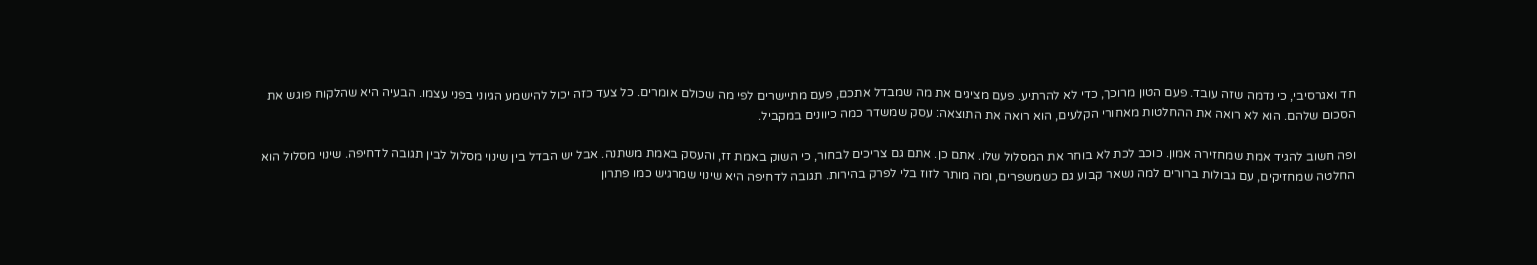חד ואגרסיבי, כי נדמה שזה עובד. פעם הטון מרוכך, כדי לא להרתיע. פעם מציגים את מה שמבדל אתכם, פעם מתיישרים לפי מה שכולם אומרים. כל צעד כזה יכול להישמע הגיוני בפני עצמו. הבעיה היא שהלקוח פוגש את הסכום שלהם. הוא לא רואה את ההחלטות מאחורי הקלעים, הוא רואה את התוצאה: עסק שמשדר כמה כיוונים במקביל.

ופה חשוב להגיד אמת שמחזירה אמון. כוכב לכת לא בוחר את המסלול שלו. אתם כן. אתם גם צריכים לבחור, כי השוק באמת זז, והעסק באמת משתנה. אבל יש הבדל בין שינוי מסלול לבין תגובה לדחיפה. שינוי מסלול הוא החלטה שמחזיקים, עם גבולות ברורים למה נשאר קבוע גם כשמשפרים, ומה מותר לזוז בלי לפרק בהירות. תגובה לדחיפה היא שינוי שמרגיש כמו פתרון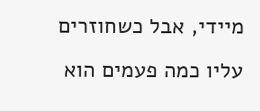מיידי, אבל כשחוזרים עליו כמה פעמים הוא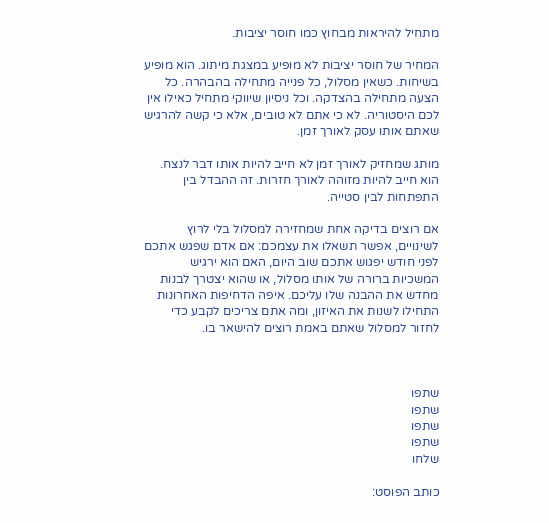מתחיל להיראות מבחוץ כמו חוסר יציבות.

המחיר של חוסר יציבות לא מופיע במצגת מיתוג. הוא מופיע בשיחות. כשאין מסלול, כל פנייה מתחילה בהבהרה. כל הצעה מתחילה בהצדקה. וכל ניסיון שיווקי מתחיל כאילו אין לכם היסטוריה. לא כי אתם לא טובים, אלא כי קשה להרגיש שאתם אותו עסק לאורך זמן.

מותג שמחזיק לאורך זמן לא חייב להיות אותו דבר לנצח. הוא חייב להיות מזוהה לאורך חזרות. זה ההבדל בין התפתחות לבין סטייה.

אם רוצים בדיקה אחת שמחזירה למסלול בלי לרוץ לשינויים, אפשר תשאלו את עצמכם: אם אדם שפגש אתכם לפני חודש יפגוש אתכם שוב היום, האם הוא ירגיש המשכיות ברורה של אותו מסלול, או שהוא יצטרך לבנות מחדש את ההבנה שלו עליכם. איפה הדחיפות האחרונות התחילו לשנות את האיזון, ומה אתם צריכים לקבע כדי לחזור למסלול שאתם באמת רוצים להישאר בו.



שתפו
שתפו
שתפו
שתפו
שלחו

כותב הפוסט: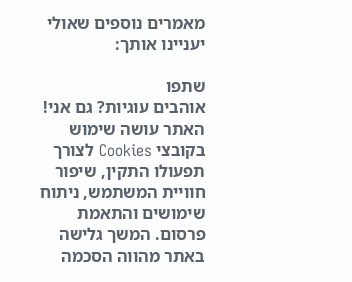מאמרים נוספים שאולי יעניינו אותך:

שתפו
אוהבים עוגיות? גם אני!
האתר עושה שימוש בקובצי Cookies לצורך תפעולו התקין, שיפור חוויית המשתמש, ניתוח שימושים והתאמת פרסום. המשך גלישה באתר מהווה הסכמה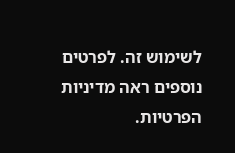לשימוש זה. לפרטים נוספים ראה מדיניות הפרטיות.